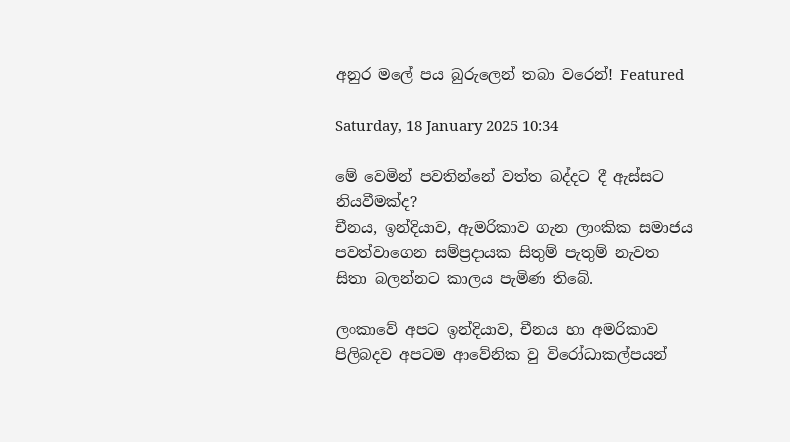අනුර මලේ පය බුරුලෙන් තබා වරෙන්! Featured

Saturday, 18 January 2025 10:34

මේ වෙමින් පවතින්නේ වත්ත බද්දට දී ඇස්සට නියවීමක්ද?
චීනය, ඉන්දියාව, ඇමරිකාව ගැන ලාංකික සමාජය පවත්වාගෙන සම්ප්‍රදායක සිතුම් පැතුම් නැවත සිතා බලන්නට කාලය පැමිණ තිබේ.

ලංකාවේ අපට ඉන්දියාව, චීනය හා අමරිකාව පිලිබදව අපටම ආවේනික වු විරෝධාකල්පයන්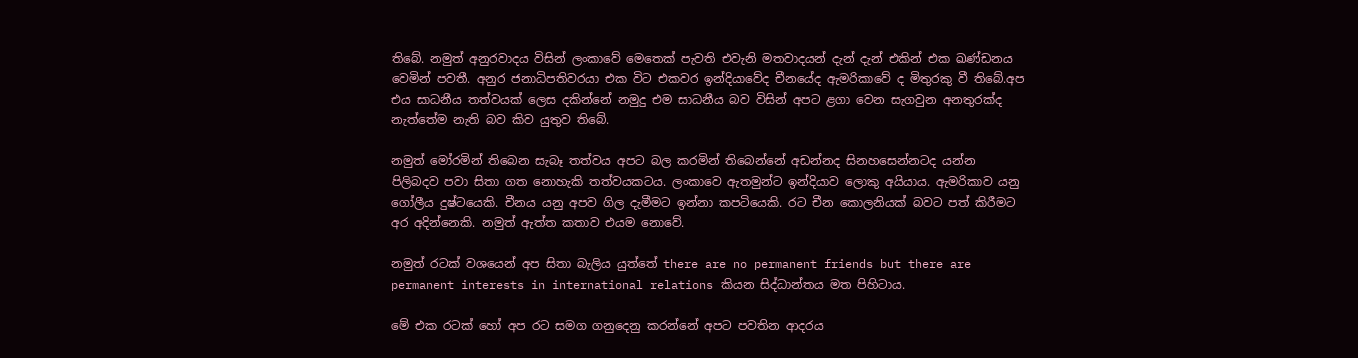තිබේ. නමුත් අනුරවාදය විසින් ලංකාවේ මෙතෙක් පැවති එවැනි මතවාදයන් දැන් දැන් එකින් එක ඛණ්ඩනය වෙමින් පවතී. අනුර ජනාධිපතිවරයා එක විට එකවර ඉන්දියාවේද චීනයේද ඇමරිකාවේ ද මිතුරකු වී තිබේ.අප එය සාධනීය තත්වයක් ලෙස දකින්නේ නමුදු එම සාධනීය බව විසින් අපට ළගා වෙන සැගවුන අනතුරක්ද නැත්තේම නැති බව කිව යුතුව තිබේ.

නමුත් මෝරමින් තිබෙන සැබෑ තත්වය අපට බල කරමින් තිබෙන්නේ අඩන්නද සිනහසෙන්නටද යන්න පිලිබදව පවා සිතා ගත නොහැකි තත්වයකටය. ලංකාවෙ ඇතමුන්ට ඉන්දියාව ලොකු අයියාය. ඇමරිකාව යනු ගෝලීය දුෂ්ටයෙකි. චීනය යනු අපව ගිල දැමීමට ඉන්නා කපටියෙකි. රට චීන කොලනියක් බවට පත් කිරීමට අර අදින්නෙකි. නමුත් ඇත්ත කතාව එයම නොවේ.

නමුත් රටක් වශයෙන් අප සිතා බැලිය යුත්තේ there are no permanent friends but there are permanent interests in international relations කියන සිද්ධාන්තය මත පිහිටාය.

මේ එක රටක් හෝ අප රට සමග ගනුදෙනු කරන්නේ අපට පවතින ආදරය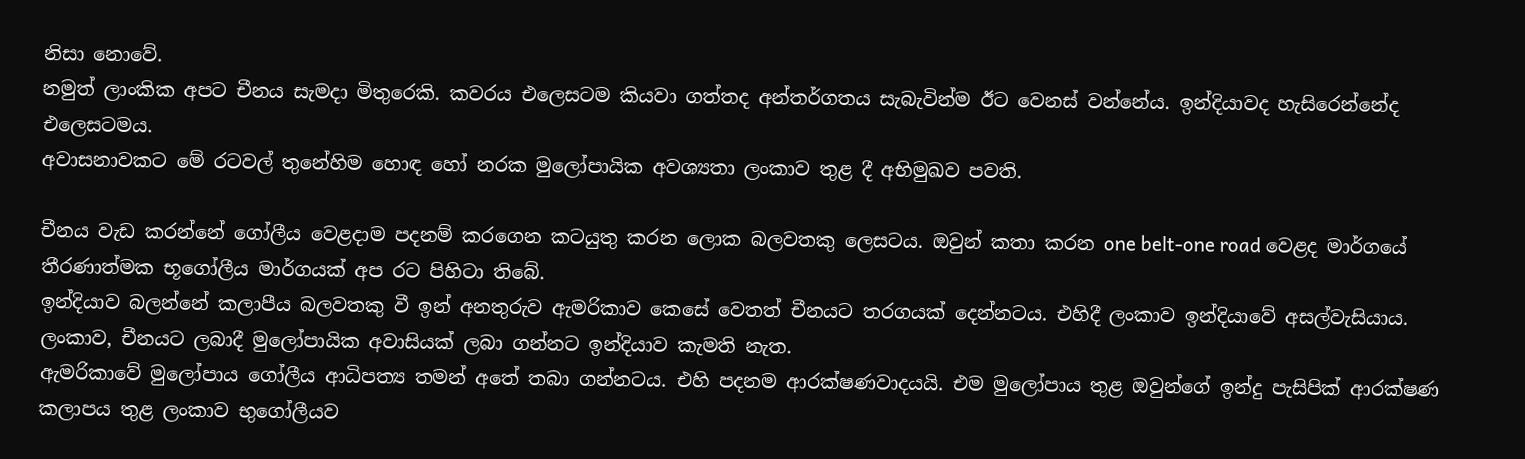නිසා නොවේ.
නමුත් ලාංකික අපට චීනය සැමදා මිතුරෙකි. කවරය එලෙසටම කියවා ගත්තද අන්තර්ගතය සැබැවින්ම ඊට වෙනස් වන්නේය. ඉන්දියාවද හැසිරෙන්නේද එලෙසටමය.
අවාසනාවකට මේ රටවල් තුනේහිම හොඳ හෝ නරක මුලෝපායික අවශ්‍යතා ලංකාව තුළ දී අභිමුඛව පවති.

චීනය වැඩ කරන්නේ ගෝලීය වෙළදාම පදනම් කරගෙන කටයුතු කරන ලොක බලවතකු ලෙසටය. ඔවුන් කතා කරන one belt-one road වෙළද මාර්ගයේ තීරණාත්මක භූගෝලීය මාර්ගයක් අප රට පිහිටා තිබේ.
ඉන්දියාව බලන්නේ කලාපීය බලවතකු වී ඉන් අනතුරුව ඇමරිකාව කෙසේ වෙතත් චීනයට තරගයක් දෙන්නටය. එහිදී ලංකාව ඉන්දියාවේ අසල්වැසියාය. ලංකාව, චීනයට ලබාදී මුලෝපායික අවාසියක් ලබා ගන්නට ඉන්දියාව කැමති නැත.
ඇමරිකාවේ මුලෝපාය ගෝලීය ආධිපත්‍ය තමන් අතේ තබා ගන්නටය. එහි පදනම ආරක්ෂණවාදයයි. එම මුලෝපාය තුළ ඔවුන්ගේ ඉන්දු පැසිපික් ආරක්ෂණ කලාපය තුළ ලංකාව භුගෝලීයව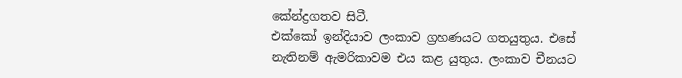කේන්ද්‍රගතව සිටී.
එක්කෝ ඉන්දියාව ලංකාව ග්‍රහණයට ගතයුතුය. එසේ නැතිනම් ඇමරිකාවම එය කළ යුතුය. ලංකාව චීනයට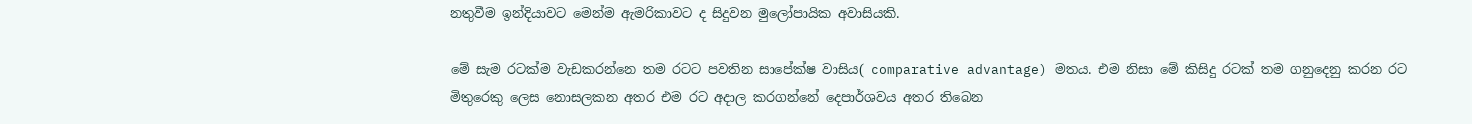නතුවීම ඉන්දියාවට මෙන්ම ඇමරිකාවට ද සිදුවන මුලෝපායික අවාසියකි.

මේ සැම රටක්ම වැඩකරන්නෙ තම රටට පවතින සාපේක්ෂ වාසිය( comparative advantage) මතය. එම නිසා මේ කිසිදු රටක් තම ගනුදෙනු කරන රට මිතුරෙකු ලෙස නොසලකන අතර එම රට අදාල කරගන්නේ දෙපාර්ශවය අතර තිබෙන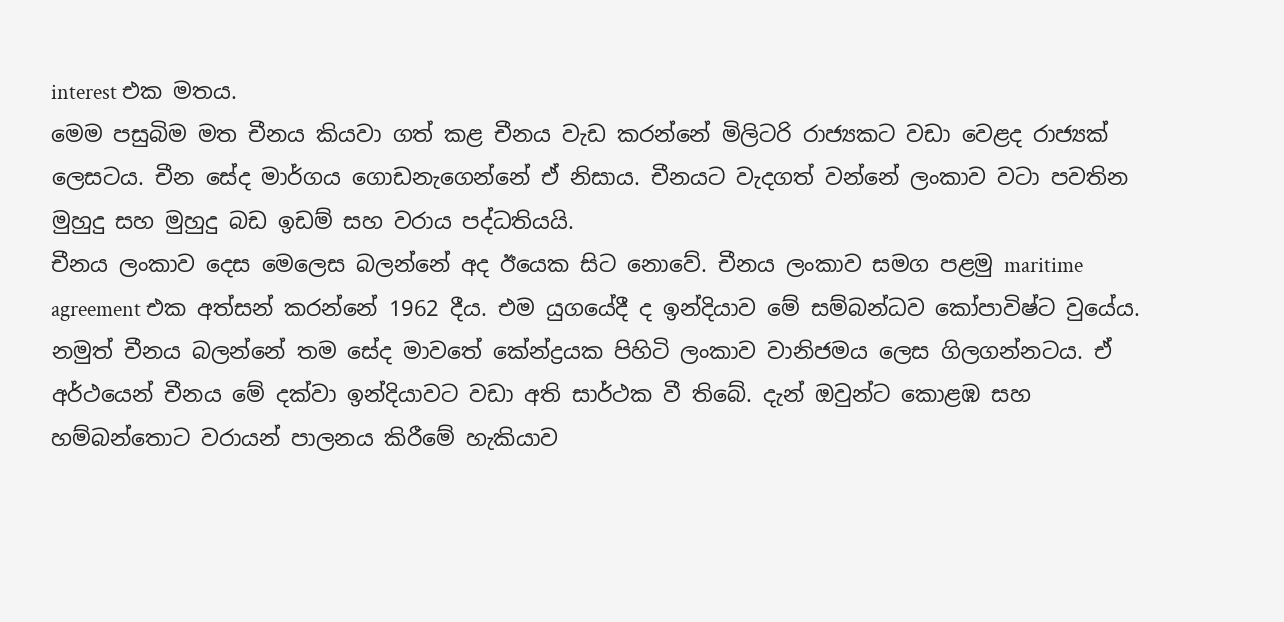interest එක මතය.
මෙම පසුබිම මත චීනය කියවා ගත් කළ චීනය වැඩ කරන්නේ මිලිටරි රාජ්‍යකට වඩා වෙළද රාජ්‍යක් ලෙසටය. චීන සේද මාර්ගය ගොඩනැගෙන්නේ ඒ නිසාය. චීනයට වැදගත් වන්නේ ලංකාව වටා පවතින මුහුදු සහ මුහුදු බඩ ඉඩම් සහ වරාය පද්ධතියයි.
චීනය ලංකාව දෙස මෙලෙස බලන්නේ අද ඊයෙක සිට නොවේ. චීනය ලංකාව සමග පළමු maritime agreement එක අත්සන් කරන්නේ 1962 දීය. එම යුගයේදී ද ඉන්දියාව මේ සම්බන්ධව කෝපාවිෂ්ට වුයේය.
නමුත් චීනය බලන්නේ තම සේද මාවතේ කේන්ද්‍රයක පිහිටි ලංකාව වානිජමය ලෙස ගිලගන්නටය. ඒ අර්ථයෙන් චීනය මේ දක්වා ඉන්දියාවට වඩා අති සාර්ථක වී තිබේ. දැන් ඔවුන්ට කොළඹ සහ හම්බන්තොට වරායන් පාලනය කිරීමේ හැකියාව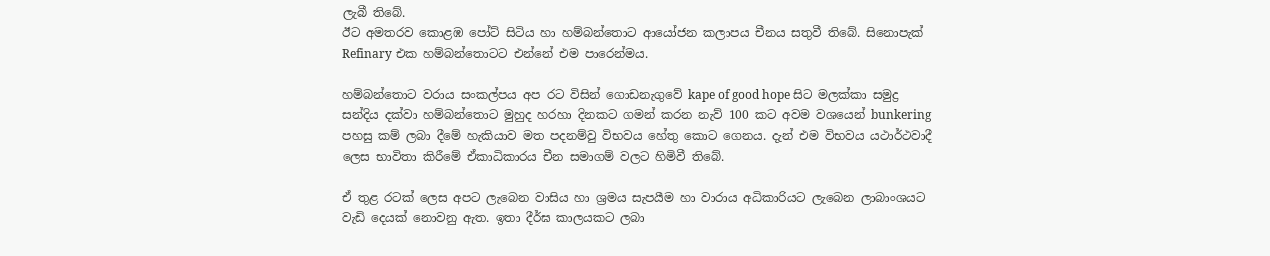ලැබී තිබේ.
ඊට අමතරව කොළඹ පෝට් සිටිය හා හම්බන්තොට ආයෝජන කලාපය චීනය සතුවී තිබේ. සිනොපැක් Refinary එක හම්බන්තොටට එන්නේ එම පාරෙන්මය.

හම්බන්තොට වරාය සංකල්පය අප රට විසින් ගොඩනැගුවේ kape of good hope සිට මලක්කා සමුද්‍ර සන්දිය දක්වා හම්බන්තොට මුහුද හරහා දිනකට ගමන් කරන නැව් 100 කට අවම වශයෙන් bunkering පහසු කම් ලබා දීමේ හැකියාව මත පදනම්වු විභවය හේතු කොට ගෙනය. දැන් එම විභවය යථාර්ථවාදී ලෙස භාවිතා කිරීමේ ඒකාධිකාරය චීන සමාගම් වලට හිමිවී තිබේ.

ඒ තුළ රටක් ලෙස අපට ලැබෙන වාසිය හා ශ්‍රමය සැපයීම හා වාරාය අධිකාරියට ලැබෙන ලාබාංශයට වැඩි දෙයක් නොවනු ඇත. ඉතා දීර්ඝ කාලයකට ලබා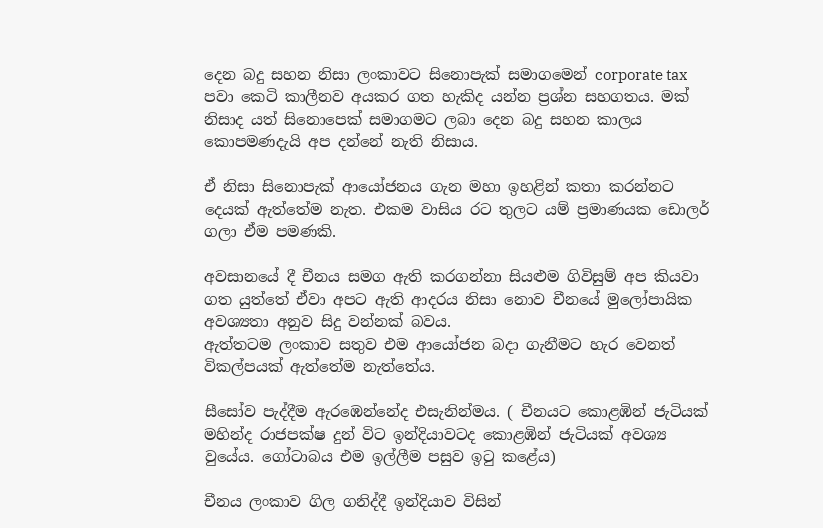දෙන බදු සහන නිසා ලංකාවට සිනොපැක් සමාගමෙන් corporate tax පවා කෙටි කාලීනව අයකර ගත හැකිද යන්න ප්‍රශ්න සහගතය. මක් නිසාද යත් සිනොපෙක් සමාගමට ලබා දෙන බදු සහන කාලය කොපමණදැයි අප දන්නේ නැති නිසාය.

ඒ නිසා සිනොපැක් ආයෝජනය ගැන මහා ඉහළින් කතා කරන්නට දෙයක් ඇත්තේම නැත. එකම වාසිය රට තුලට යම් ප්‍රමාණයක ඩොලර් ගලා ඒම පමණකි.

අවසානයේ දී චීනය සමග ඇති කරගන්නා සියළුම ගිවිසුම් අප කියවා ගත යුත්තේ ඒවා අපට ඇති ආදරය නිසා නොව චීනයේ මුලෝපායික අවශ්‍යතා අනුව සිදු වන්නක් බවය.
ඇත්තටම ලංකාව සතුව එම ආයෝජන බදා ගැනීමට හැර වෙනත් විකල්පයක් ඇත්තේම නැත්තේය.

සීසෝව පැද්දීම ඇරඹෙන්නේද එසැනින්මය. ( චීනයට කොළඹින් ජැටියක් මහින්ද රාජපක්ෂ දුන් විට ඉන්දියාවටද කොළඹින් ජැටියක් අවශ්‍ය වුයේය. ගෝටාබය එම ඉල්ලීම පසුව ඉටු කළේය)

චීනය ලංකාව ගිල ගනිද්දී ඉන්දියාව විසින්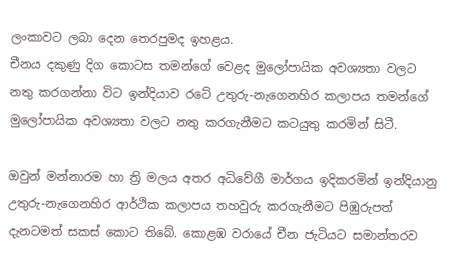ලංකාවට ලබා දෙන තෙරපුමද ඉහළය.
චීනය දකුණු දිග කොටස තමන්ගේ වෙළද මුලෝපායික අවශ්‍යතා වලට නතු කරගන්නා විට ඉන්දියාව රටේ උතුරු-නැගෙනහිර කලාපය තමන්ගේ මුලෝපායික අවශ්‍යතා වලට නතු කරගැනීමට කටයුතු කරමින් සිටී.

ඔවුන් මන්නාරම හා ත්‍රි මලය අතර අධිවේගී මාර්ගය ඉදිකරමින් ඉන්දියානු උතුරු-නැගෙනහිර ආර්ථික කලාපය තහවුරු කරගැනීමට පිඹුරුපත් දැනටමත් සකස් කොට තිබේ. කොළඹ වරායේ චීන ජැටියට සමාන්තරව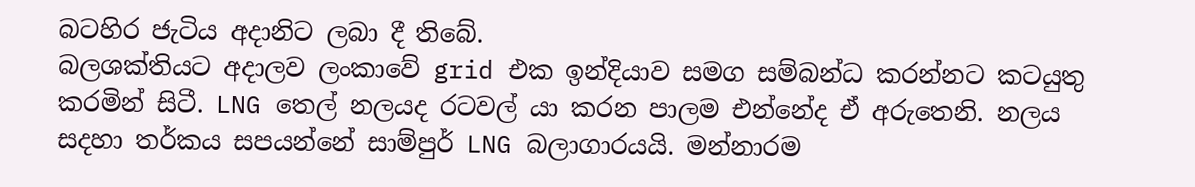බටහිර ජැටිය අදානිට ලබා දී තිබේ.
බලශක්තියට අදාලව ලංකාවේ grid එක ඉන්දියාව සමග සම්බන්ධ කරන්නට කටයුතු කරමින් සිටී. LNG තෙල් නලයද රටවල් යා කරන පාලම එන්නේද ඒ අරුතෙනි. නලය සදහා තර්කය සපයන්නේ සාම්පුර් LNG බලාගාරයයි. මන්නාරම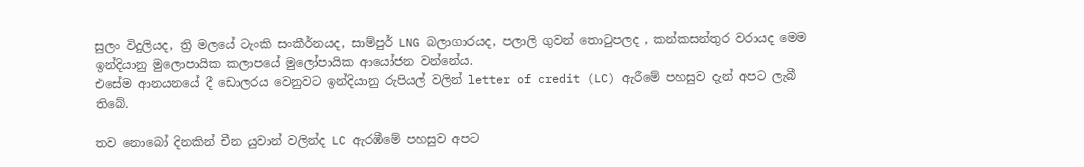සුලං විදුලියද, ත්‍රි මලයේ ටැංකි සංකීර්නයද, සාම්පුර් LNG බලාගාරයද, පලාලි ගුවන් තොටුපලද , කන්කසන්තුර වරායද මෙම ඉන්දියානු මුලොපායික කලාපයේ මුලෝපායික ආයෝජන වන්නේය.
එසේම ආනයනයේ දී ඩොලරය වෙනුවට ඉන්දියානු රුපියල් වලින් letter of credit (LC) ඇරීමේ පහසුව දැන් අපට ලැබී තිබේ.

තව නොබෝ දිනකින් චීන යුවාන් වලින්ද LC ඇරඹීමේ පහසුව අපට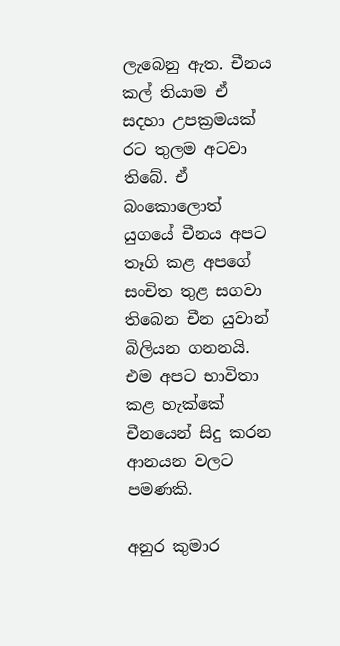ලැබෙනු ඇත. චීනය කල් තියාම ඒ සදහා උපක්‍රමයක් රට තුලම අටවා තිබේ. ඒ බංකොලොත් යුගයේ චීනය අපට තෑගි කළ අපගේ සංචිත තුළ සගවා තිබෙන චීන යුවාන් බිලියන ගනනයි. එම අපට භාවිතා කළ හැක්කේ චීනයෙන් සිදු කරන ආනයන වලට පමණකි.

අනුර කුමාර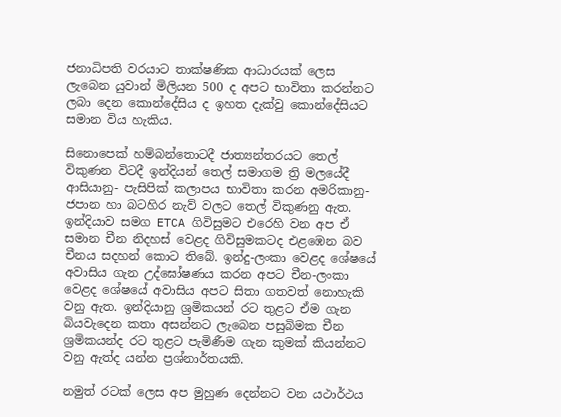ජනාධිපති වරයාට තාක්ෂණික ආධාරයක් ලෙස ලැබෙන යුවාන් මිලියන 500 ද අපට භාවිතා කරන්නට ලබා දෙන කොන්දේසිය ද ඉහත දැක්වු කොන්දේසියට සමාන විය හැකිය.

සිනොපෙක් හම්බන්තොටදී ජාත්‍යන්තරයට තෙල් විකුණන විටදී ඉන්දියන් තෙල් සමාගම ත්‍රි මලයේදී ආසියානු- පැසිපික් කලාපය භාවිතා කරන අමරිකානු- ජපාන හා බටහිර නැව් වලට තෙල් විකුණනු ඇත. ඉන්දියාව සමග ETCA ගිවිසුමට එරෙහි වන අප ඒ සමාන චීන නිදහස් වෙළද ගිවිසුමකටද එළඹෙන බව චීනය සදහන් කොට තිබේ. ඉන්දු-ලංකා වෙළද ශේෂයේ අවාසිය ගැන උද්ඝෝෂණය කරන අපට චීන-ලංකා වෙළද ශේෂයේ අවාසිය අපට සිතා ගතවත් නොහැකි වනු ඇත. ඉන්දියානු ශ්‍රමිකයන් රට තුළට ඒම ගැන බියවැදෙන කතා අසන්නට ලැබෙන පසුබිමක චීන ශ්‍රමිකයන්ද රට තුළට පැමිණීම ගැන කුමක් කියන්නට වනු ඇත්ද යන්න ප්‍රශ්නාර්තයකි.

නමුත් රටක් ලෙස අප මුහුණ දෙන්නට වන යථාර්ථය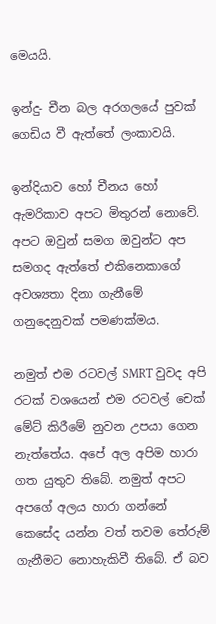මෙයයි.

ඉන්දු- චීන බල අරගලයේ පුවක් ගෙඩිය වී ඇත්තේ ලංකාවයි.

ඉන්දියාව හෝ චීනය හෝ ඇමරිකාව අපට මිතුරන් නොවේ. අපට ඔවුන් සමග ඔවුන්ට අප සමගද ඇත්තේ එකිනෙකාගේ අවශ්‍යතා දිනා ගැනීමේ ගනුදෙනුවක් පමණක්මය.

නමුත් එම රටවල් SMRT වුවද අපි රටක් වශයෙන් එම රටවල් චෙක් මේට් කිරීමේ නුවන උපයා ගෙන නැත්තේය. අපේ අල අපිම හාරා ගත යුතුව තිබේ. නමුත් අපට අපගේ අලය හාරා ගන්නේ කෙසේද යන්න වත් තවම තේරුම් ගැනීමට නොහැකිවී තිබේ. ඒ බව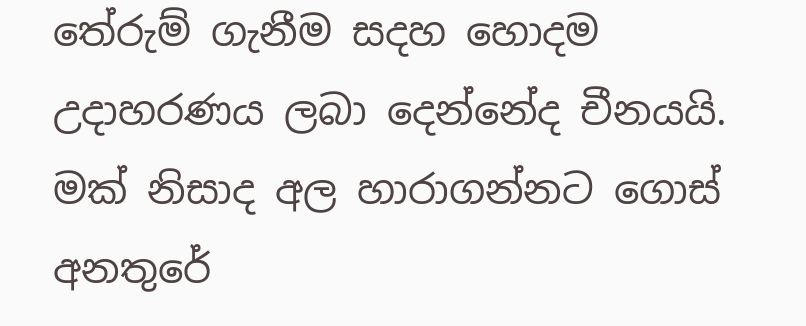තේරුම් ගැනීම සදහ හොදම උදාහරණය ලබා දෙන්නේද චීනයයි. මක් නිසාද අල හාරාගන්නට ගොස් අනතුරේ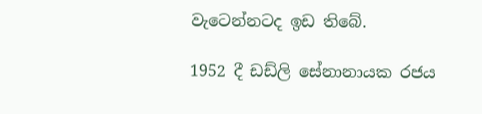වැටෙන්නටද ඉඩ තිබේ.

1952 දී ඩඩ්ලි සේනානායක රජය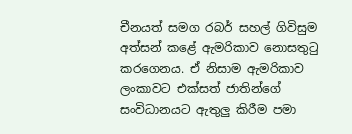චීනයත් සමග රබර් සහල් ගිවිසුම අත්සන් කළේ ඇමරිකාව නොසතුටු කරගෙනය. ඒ නිසාම ඇමරිකාව ලංකාවට එක්සත් ජාතින්ගේ සංවිධානයට ඇතුලු කිරීම පමා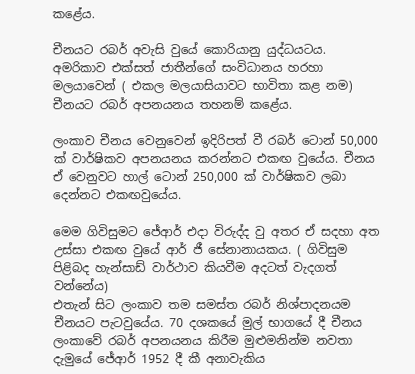කළේය.

චීනයට රබර් අවැසි වුයේ කොරියානු යුද්ධයටය. අමරිකාව එක්සත් ජාතීන්ගේ සංවිධානය හරහා මලයාවෙන් ( එකල මලයාසියාවට භාවිතා කළ නම) චීනයට රබර් අපනයනය තහනම් කළේය.

ලංකාව චීනය වෙනුවෙන් ඉදිරිපත් වී රබර් ටොන් 50,000 ක් වාර්ෂිකව අපනයනය කරන්නට එකඟ වුයේය. චීනය ඒ වෙනුවට හාල් ටොන් 250,000 ක් වාර්ෂිකව ලබා දෙන්නට එකඟවුයේය.

මෙම ගිවිසුමට ජේආර් එදා විරුද්ද වු අතර ඒ සදහා අත උස්සා එකඟ වුයේ ආර් ජී සේනානායකය. ( ගිවිසුම පිළිබද හැන්සාඩ් වාර්ථාව කියවීම අදටත් වැදගත් වන්නේය)
එතැන් සිට ලංකාව තම සමස්ත රබර් නිශ්පාදනයම චීනයට පැටවුයේය. 70 දශකයේ මුල් භාගයේ දී චීනය ලංකාවේ රබර් අපනයනය කිරීම මුළුමනින්ම නවතා දැමුයේ ජේආර් 1952 දී කී අනාවැකිය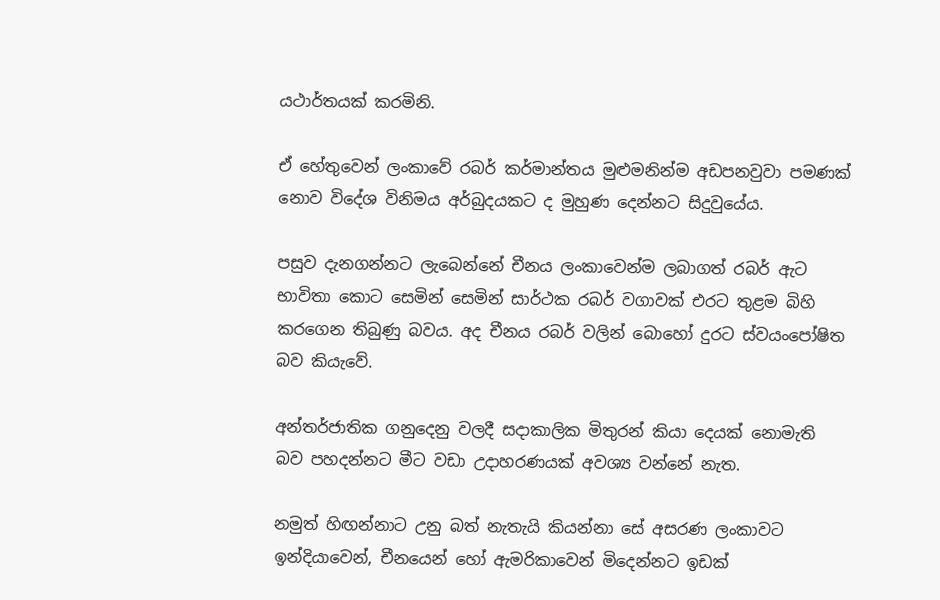යථාර්තයක් කරමිනි.

ඒ හේතුවෙන් ලංකාවේ රබර් කර්මාන්තය මුළුමනින්ම අඩපනවුවා පමණක් නොව විදේශ විනිමය අර්බුදයකට ද මුහුණ දෙන්නට සිදුවුයේය.

පසුව දැනගන්නට ලැබෙන්නේ චීනය ලංකාවෙන්ම ලබාගත් රබර් ඇට භාවිතා කොට සෙමින් සෙමින් සාර්ථක රබර් වගාවක් එරට තුළම බිහි කරගෙන තිබුණු බවය. අද චීනය රබර් වලින් බොහෝ දුරට ස්වයංපෝෂිත බව කියැවේ.

අන්තර්ජාතික ගනුදෙනු වලදී සදාකාලික මිතුරන් කියා දෙයක් නොමැති බව පහදන්නට මීට වඩා උදාහරණයක් අවශ්‍ය වන්නේ නැත.

නමුත් හිඟන්නාට උනු බත් නැතැයි කියන්නා සේ අසරණ ලංකාවට ඉන්දියාවෙන්, චීනයෙන් හෝ ඇමරිකාවෙන් මිදෙන්නට ඉඩක්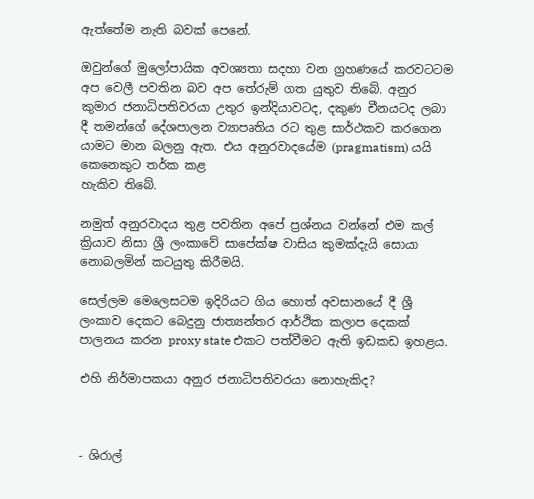ඇත්තේම නැති බවක් පෙනේ.

ඔවුන්ගේ මුලෝපායික අවශ්‍යතා සදහා වන ග්‍රහණයේ කරවටටම අප වෙලී පවතින බව අප තේරුම් ගත යුතුව තිබේ. අනුර කුමාර ජනාධිපතිවරයා උතුර ඉන්දියාවටද, දකුණ චීනයටද ලබා දී තමන්ගේ දේශපාලන ව්‍යාපෘතිය රට තුළ සාර්ථකව කරගෙන යාමට මාන බලනු ඇත. එය අනුරවාදයේම (pragmatism) යයි කෙනෙකුට තර්ක කළ
හැකිව තිබේ.

නමුත් අනුරවාදය තුළ පවතින අපේ ප්‍රශ්නය වන්නේ එම කල් ක්‍රියාව නිසා ශ්‍රී ලංකාවේ සාපේක්ෂ වාසිය කුමක්දැයි සොයා නොබලමින් කටයුතු කිරීමයි.

සෙල්ලම මෙලෙසටම ඉදිරියට ගිය හොත් අවසානයේ දී ශ්‍රී ලංකාව දෙකට බෙදුනු ජාත්‍යන්තර ආර්ථික කලාප දෙකක් පාලනය කරන proxy state එකට පත්වීමට ඇති ඉඩකඩ ඉහළය.

එහි නිර්මාපකයා අනුර ජනාධිපතිවරයා නොහැකිද?



- ශිරාල්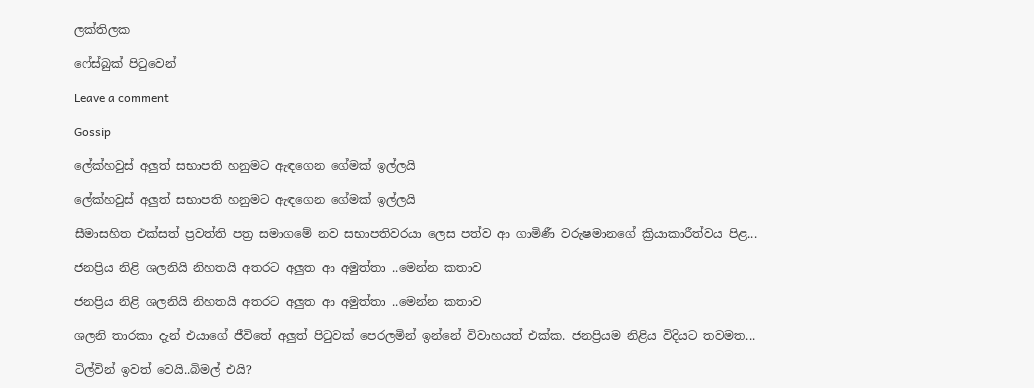ලක්තිලක

ෆේස්බුක් පිටුවෙන්

Leave a comment

Gossip

ලේක්හවුස් අලුත් සභාපති හනුමට ඇඳගෙන ගේමක් ඉල්ලයි

ලේක්හවුස් අලුත් සභාපති හනුමට ඇඳගෙන ගේමක් ඉල්ලයි

සීමාසහිත එක්සත් ප්‍රවත්ති පත්‍ර සමාගමේ නව සභාපතිවරයා ලෙස පත්ව ආ ගාමිණී වරුෂමානගේ ක්‍රියාකාරීත්වය පිළ...

ජනප්‍රිය නිළි ශලනියි නිහතයි අතරට අලුත ආ අමුත්තා ..මෙන්න කතාව

ජනප්‍රිය නිළි ශලනියි නිහතයි අතරට අලුත ආ අමුත්තා ..මෙන්න කතාව

ශලනි තාරකා දැන් එයාගේ ජීවිතේ අලුත් පිටුවක් පෙරලමින් ඉන්නේ විවාහයත් එක්ක. ජනප්‍රියම නිළිය විදියට තවමත...

ටිල්වින් ඉවත් වෙයි..බිමල් එයි?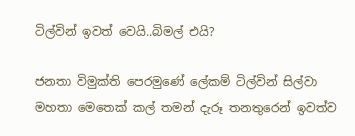ටිල්වින් ඉවත් වෙයි..බිමල් එයි?

ජනතා විමුක්ති පෙරමුණේ ලේකම් ටිල්වින් සිල්වා මහතා මෙතෙක් කල් තමන් දැරූ තනතුරෙන් ඉවත්ව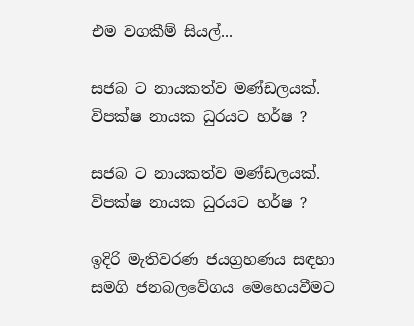එම වගකීම් සියල්...

සජබ ට නායකත්ව මණ්ඩලයක්. විපක්ෂ නායක ධුරයට හර්ෂ ?

සජබ ට නායකත්ව මණ්ඩලයක්. විපක්ෂ නායක ධුරයට හර්ෂ ?

ඉදිරි මැතිවරණ ජයග්‍රහණය සඳහා සමගි ජනබලවේගය මෙහෙයවීමට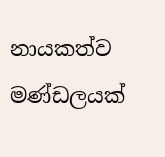නායකත්ව මණ්ඩලයක්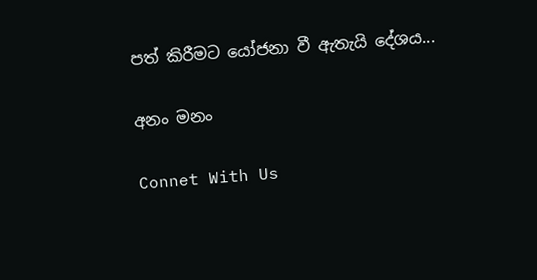පත් කිරීමට යෝජනා වී ඇතැයි දේශය...

අනං මනං

Connet With Us